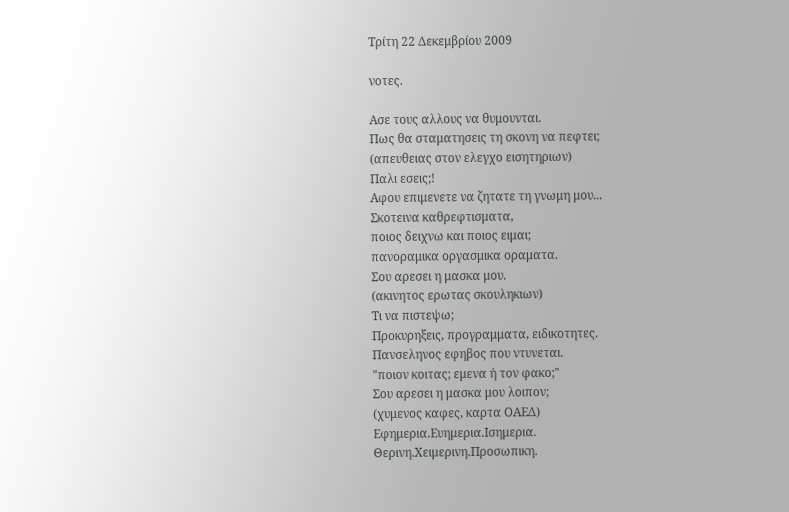Τρίτη 22 Δεκεμβρίου 2009

νοτες.

Ασε τους αλλους να θυμουνται.
Πως θα σταματησεις τη σκονη να πεφτει;
(απευθειας στον ελεγχο εισητηριων)
Παλι εσεις;!
Αφου επιμενετε να ζητατε τη γνωμη μου...
Σκοτεινα καθρεφτισματα,
ποιος δειχνω και ποιος ειμαι;
πανοραμικα οργασμικα οραματα.
Σου αρεσει η μασκα μου.
(ακινητος ερωτας σκουληκιων)
Τι να πιστεψω;
Προκυρηξεις, προγραμματα, ειδικοτητες.
Πανσεληνος εφηβος που ντυνεται.
"ποιον κοιτας; εμενα ή τον φακο;"
Σου αρεσει η μασκα μου λοιπον;
(χυμενος καφες, καρτα ΟΑΕΔ)
Εφημερια.Ευημερια.Ισημερια.
Θερινη.Χειμερινη.Προσωπικη.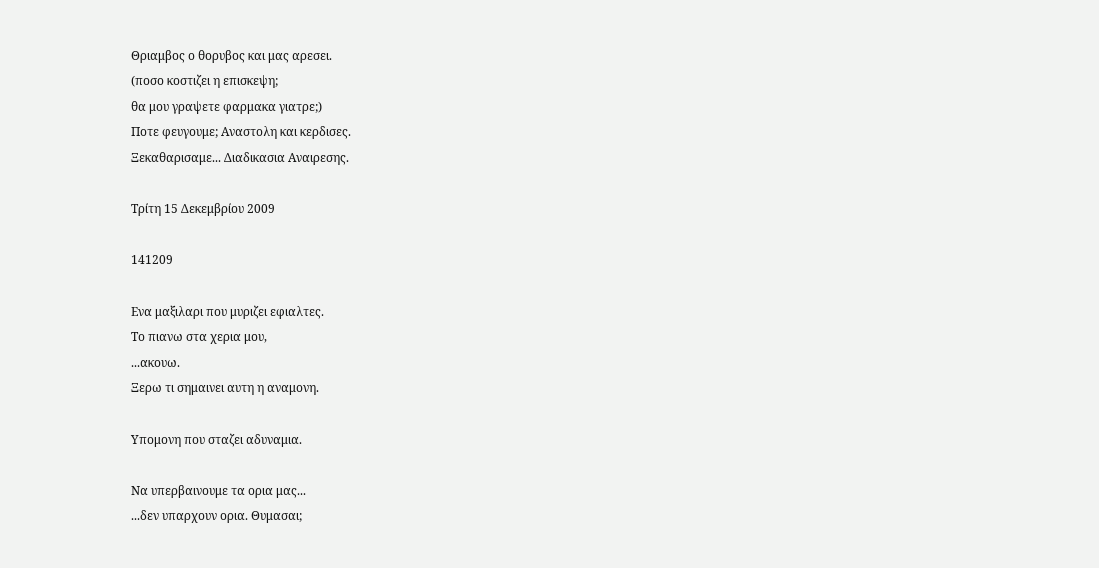Θριαμβος ο θορυβος και μας αρεσει.
(ποσο κοστιζει η επισκεψη;
θα μου γραψετε φαρμακα γιατρε;)
Ποτε φευγουμε; Αναστολη και κερδισες.
Ξεκαθαρισαμε... Διαδικασια Αναιρεσης.

Τρίτη 15 Δεκεμβρίου 2009

141209

Ενα μαξιλαρι που μυριζει εφιαλτες.
Tο πιανω στα χερια μου,
...ακουω.
Ξερω τι σημαινει αυτη η αναμονη.

Υπομονη που σταζει αδυναμια.

Να υπερβαινουμε τα ορια μας...
...δεν υπαρχουν ορια. Θυμασαι;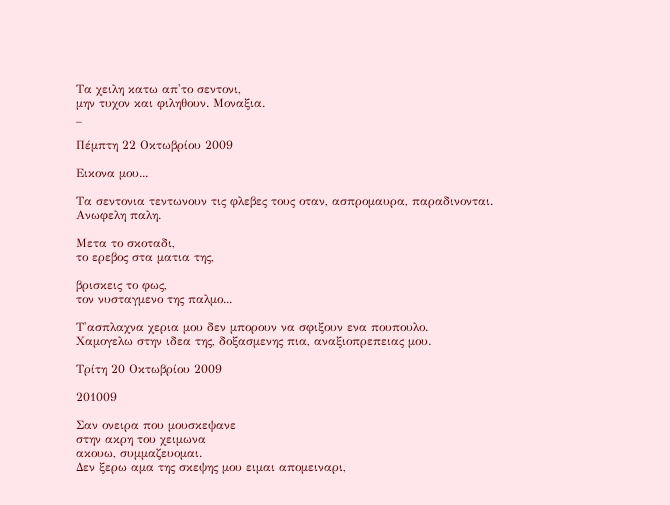Τα χειλη κατω απ'το σεντονι,
μην τυχον και φιληθουν. Μοναξια.
_

Πέμπτη 22 Οκτωβρίου 2009

Εικονα μου...

Τα σεντονια τεντωνουν τις φλεβες τους οταν, ασπρομαυρα, παραδινονται.
Ανωφελη παλη.

Μετα το σκοταδι,
το ερεβος στα ματια της,

βρισκεις το φως,
τον νυσταγμενο της παλμο...

Τ'ασπλαχνα χερια μου δεν μπορουν να σφιξουν ενα πουπουλο.
Χαμογελω στην ιδεα της, δοξασμενης πια, αναξιοπρεπειας μου.

Τρίτη 20 Οκτωβρίου 2009

201009

Σαν ονειρα που μουσκεψανε
στην ακρη του χειμωνα
ακουω, συμμαζευομαι.
Δεν ξερω αμα της σκεψης μου ειμαι απομειναρι,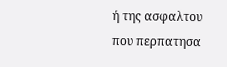ή της ασφαλτου που περπατησα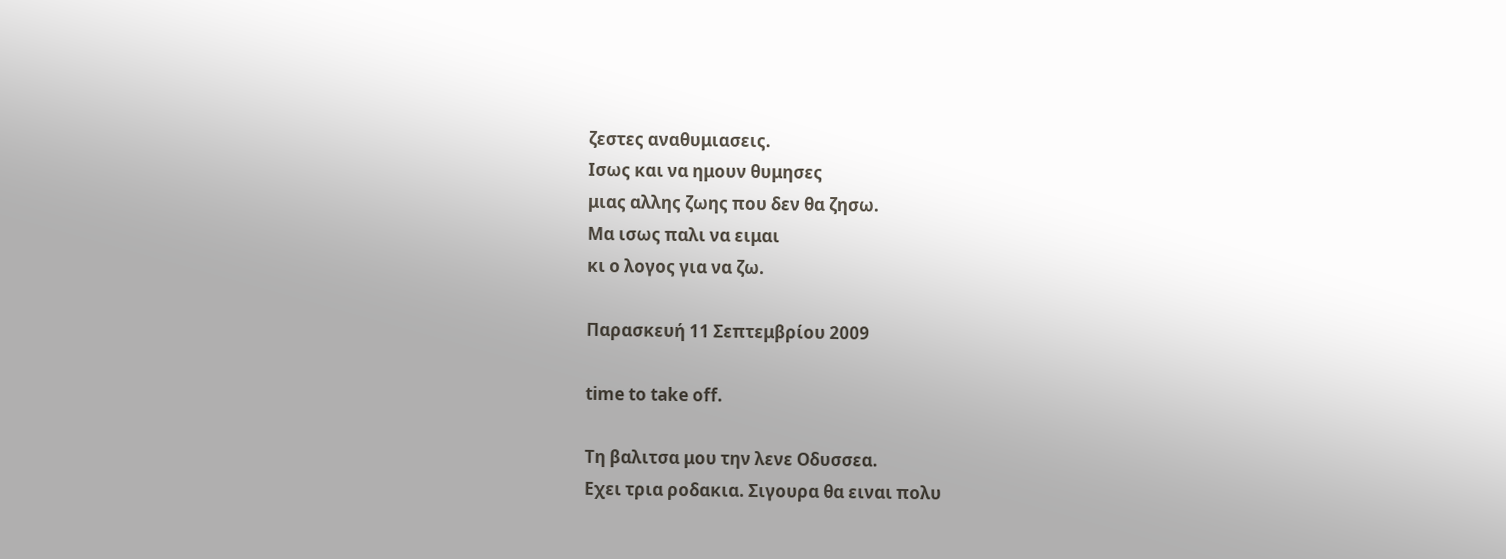ζεστες αναθυμιασεις.
Ισως και να ημουν θυμησες
μιας αλλης ζωης που δεν θα ζησω.
Μα ισως παλι να ειμαι
κι ο λογος για να ζω.

Παρασκευή 11 Σεπτεμβρίου 2009

time to take off.

Τη βαλιτσα μου την λενε Οδυσσεα.
Εχει τρια ροδακια. Σιγουρα θα ειναι πολυ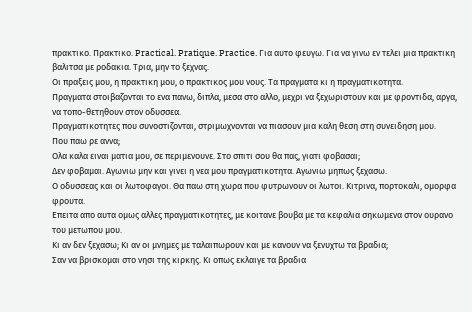πρακτικο. Πρακτικο. Practical. Pratique. Practice. Για αυτο φευγω. Για να γινω εν τελει μια πρακτικη βαλιτσα με ροδακια. Τρια, μην το ξεχνας.
Οι πραξεις μου, η πρακτικη μου, ο πρακτικος μου νους. Τα πραγματα κι η πραγματικοτητα.
Πραγματα στοιβαζονται το ενα πανω, διπλα, μεσα στο αλλο, μεχρι να ξεχωριστουν και με φροντιδα, αργα, να τοπο-θετηθουν στον οδυσσεα.
Πραγματικοτητες που συνοστιζονται, στριμωχνονται να πιασουν μια καλη θεση στη συνειδηση μου.
Που παω ρε αννα;
Ολα καλα ειναι ματια μου, σε περιμενουνε. Στο σπιτι σου θα πας, γιατι φοβασαι;
Δεν φοβαμαι. Αγωνιω μην και γινει η νεα μου πραγματικοτητα. Αγωνιω μηπως ξεχασω.
Ο οδυσσεας και οι λωτοφαγοι. Θα παω στη χωρα που φυτρωνουν οι λωτοι. Κιτρινα, πορτοκαλι, ομορφα φρουτα.
Επειτα απο αυτα ομως αλλες πραγματικοτητες, με κοιτανε βουβα με τα κεφαλια σηκωμενα στον ουρανο του μετωπου μου.
Κι αν δεν ξεχασω; Κι αν οι μνημες με ταλαιπωρουν και με κανουν να ξενυχτω τα βραδια;
Σαν να βρισκομαι στο νησι της κιρκης. Κι οπως εκλαιγε τα βραδια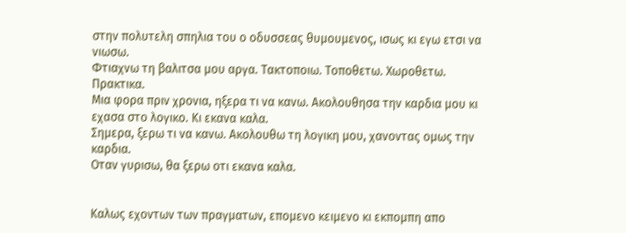στην πολυτελη σπηλια του ο οδυσσεας θυμουμενος, ισως κι εγω ετσι να νιωσω.
Φτιαχνω τη βαλιτσα μου αργα. Τακτοποιω. Τοποθετω. Χωροθετω. Πρακτικα.
Μια φορα πριν χρονια, ηξερα τι να κανω. Ακολουθησα την καρδια μου κι εχασα στο λογικο. Κι εκανα καλα.
Σημερα, ξερω τι να κανω. Ακολουθω τη λογικη μου, χανοντας ομως την καρδια.
Οταν γυρισω, θα ξερω οτι εκανα καλα.


Καλως εχοντων των πραγματων, επομενο κειμενο κι εκπομπη απο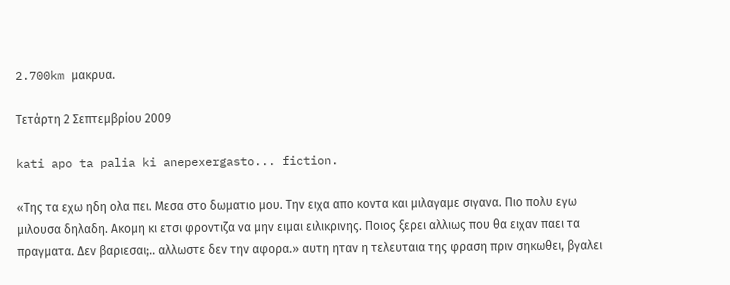2.700km μακρυα.

Τετάρτη 2 Σεπτεμβρίου 2009

kati apo ta palia ki anepexergasto... fiction.

«Της τα εχω ηδη ολα πει. Μεσα στο δωματιο μου. Την ειχα απο κοντα και μιλαγαμε σιγανα. Πιο πολυ εγω μιλουσα δηλαδη. Ακομη κι ετσι φροντιζα να μην ειμαι ειλικρινης. Ποιος ξερει αλλιως που θα ειχαν παει τα πραγματα. Δεν βαριεσαι;.. αλλωστε δεν την αφορα.» αυτη ηταν η τελευταια της φραση πριν σηκωθει, βγαλει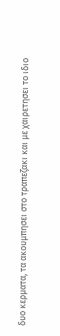δυο κερματα, τα ακουμπησει στο τραπεζακι και με χαιρετησει το ιδιο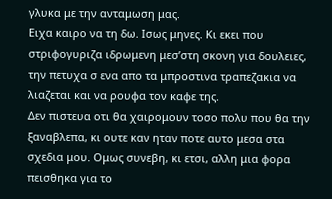γλυκα με την ανταμωση μας.
Ειχα καιρο να τη δω. Ισως μηνες. Κι εκει που στριφογυριζα ιδρωμενη μεσ’στη σκονη για δουλειες, την πετυχα σ ενα απο τα μπροστινα τραπεζακια να λιαζεται και να ρουφα τον καφε της.
Δεν πιστευα οτι θα χαιρομουν τοσο πολυ που θα την ξαναβλεπα, κι ουτε καν ηταν ποτε αυτο μεσα στα σχεδια μου. Ομως συνεβη, κι ετσι, αλλη μια φορα πεισθηκα για το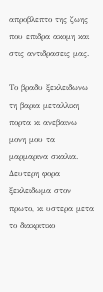απροβλεπτο της ζωης που επιδρα ακομη και στις αντιδρασεις μας.

Το βραδυ ξεκλειδωνω τη βαρια μεταλλικη πορτα κι ανεβαινω μονη μου τα μαρμαρινα σκαλια. Δευτερη φορα ξεκλειδωμα στον πρωτο, κι υστερα μετα το διακριτικο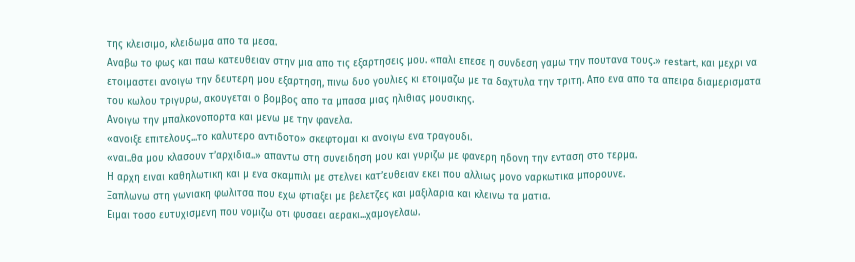της κλεισιμο, κλειδωμα απο τα μεσα.
Αναβω το φως και παω κατευθειαν στην μια απο τις εξαρτησεις μου. «παλι επεσε η συνδεση γαμω την πουτανα τους.» restart, και μεχρι να ετοιμαστει ανοιγω την δευτερη μου εξαρτηση, πινω δυο γουλιες κι ετοιμαζω με τα δαχτυλα την τριτη. Απο ενα απο τα απειρα διαμερισματα του κωλου τριγυρω, ακουγεται ο βομβος απο τα μπασα μιας ηλιθιας μουσικης.
Ανοιγω την μπαλκονοπορτα και μενω με την φανελα.
«ανοιξε επιτελους...το καλυτερο αντιδοτο» σκεφτομαι κι ανοιγω ενα τραγουδι.
«ναι..θα μου κλασουν τ’αρχιδια..» απαντω στη συνειδηση μου και γυριζω με φανερη ηδονη την ενταση στο τερμα.
Η αρχη ειναι καθηλωτικη και μ ενα σκαμπιλι με στελνει κατ’ευθειαν εκει που αλλιως μονο ναρκωτικα μπορουνε.
Ξαπλωνω στη γωνιακη φωλιτσα που εχω φτιαξει με βελετζες και μαξιλαρια και κλεινω τα ματια.
Ειμαι τοσο ευτυχισμενη που νομιζω οτι φυσαει αερακι...χαμογελαω.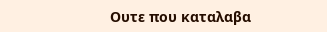Ουτε που καταλαβα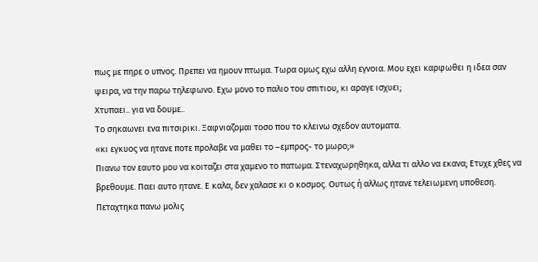πως με πηρε ο υπνος. Πρεπει να ημουν πτωμα. Τωρα ομως εχω αλλη εγνοια. Μου εχει καρφωθει η ιδεα σαν ψειρα, να την παρω τηλεφωνο. Εχω μονο το παλιο του σπιτιου, κι αραγε ισχυει;
Χτυπαει.. για να δουμε..
Το σηκαωνει ενα πιτσιρικι. Ξαφνιαζομαι τοσο που το κλεινω σχεδον αυτοματα.
«κι εγκυος να ητανε ποτε προλαβε να μαθει το –εμπρος- το μωρο;»
Πιανω τον εαυτο μου να κοιταζει στα χαμενο το πατωμα. Στεναχωρηθηκα, αλλα τι αλλο να εκανα; Ετυχε χθες να βρεθουμε. Παει αυτο ητανε. Ε καλα, δεν χαλασε κι ο κοσμος. Ουτως ή αλλως ητανε τελειωμενη υποθεση.
Πεταχτηκα πανω μολις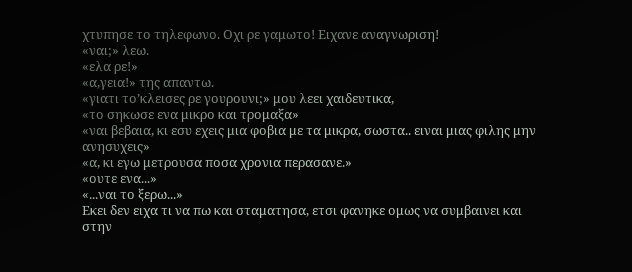χτυπησε το τηλεφωνο. Οχι ρε γαμωτο! Ειχανε αναγνωριση!
«ναι;» λεω.
«ελα ρε!»
«α,γεια!» της απαντω.
«γιατι το’κλεισες ρε γουρουνι;» μου λεει χαιδευτικα,
«το σηκωσε ενα μικρο και τρομαξα»
«ναι βεβαια, κι εσυ εχεις μια φοβια με τα μικρα, σωστα.. ειναι μιας φιλης μην ανησυχεις»
«α, κι εγω μετρουσα ποσα χρονια περασανε.»
«ουτε ενα...»
«...ναι το ξερω...»
Εκει δεν ειχα τι να πω και σταματησα, ετσι φανηκε ομως να συμβαινει και στην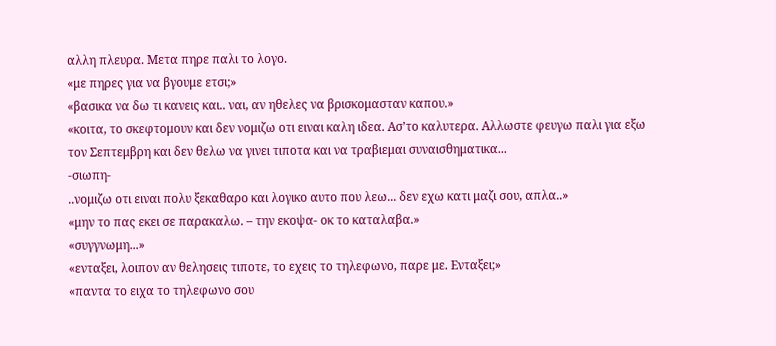αλλη πλευρα. Μετα πηρε παλι το λογο.
«με πηρες για να βγουμε ετσι;»
«βασικα να δω τι κανεις και.. ναι, αν ηθελες να βρισκομασταν καπου.»
«κοιτα, το σκεφτομουν και δεν νομιζω οτι ειναι καλη ιδεα. Ασ’το καλυτερα. Αλλωστε φευγω παλι για εξω τον Σεπτεμβρη και δεν θελω να γινει τιποτα και να τραβιεμαι συναισθηματικα...
-σιωπη-
..νομιζω οτι ειναι πολυ ξεκαθαρο και λογικο αυτο που λεω... δεν εχω κατι μαζι σου, απλα..»
«μην το πας εκει σε παρακαλω. – την εκοψα- οκ το καταλαβα.»
«συγγνωμη...»
«ενταξει, λοιπον αν θελησεις τιποτε, το εχεις το τηλεφωνο, παρε με. Ενταξει;»
«παντα το ειχα το τηλεφωνο σου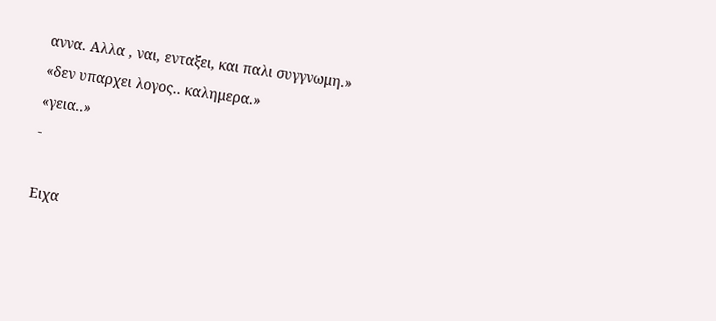αννα. Αλλα , ναι, ενταξει, και παλι συγγνωμη.»
«δεν υπαρχει λογος.. καλημερα.»
«γεια..»
-

Ειχα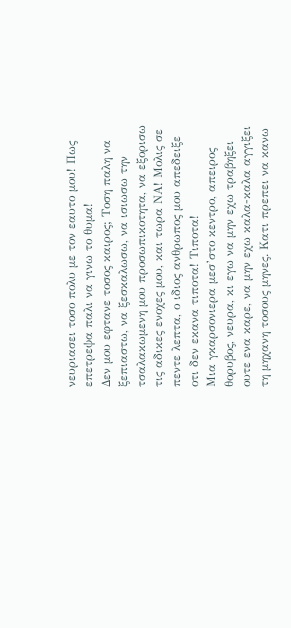νευριασει τοσο πολυ με τον εαυτο μου! Πως επετρεψα παλι να γινω το θυμα!
Δεν μου εφτανε τοσος καιρος; Τοση παλη να ξεπιαστω, να ξεσκαλωσω, να ισιωσω την τσαλακωμενη μου προσωπικοτητα, να εξορισω τις αδικες ενοχες μου, και τωρα ΝΑ! Μολις σε πεντε λεπτα, ο ιδιος ανθρωπος μου απεδειξε οτι δεν εκανα τιποτα! Τιποτα!
Μια γκαρσονιερα μεσ’στο κεντρο, απειρος θορυβος, νευρα, κι εγω να μην εχω τραβηξει ουτε ενα καρε, να μην εχω καλα-καλα αγγιξει τη μηχανη τοσους μηνες. Κατι πρεπει να κανω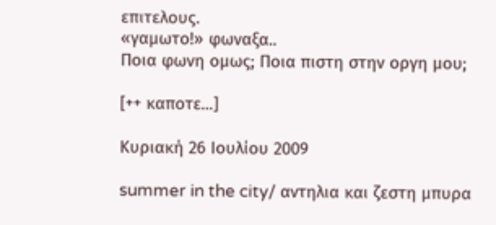επιτελους.
«γαμωτο!» φωναξα..
Ποια φωνη ομως; Ποια πιστη στην οργη μου;

[++ καποτε...]

Κυριακή 26 Ιουλίου 2009

summer in the city/ αντηλια και ζεστη μπυρα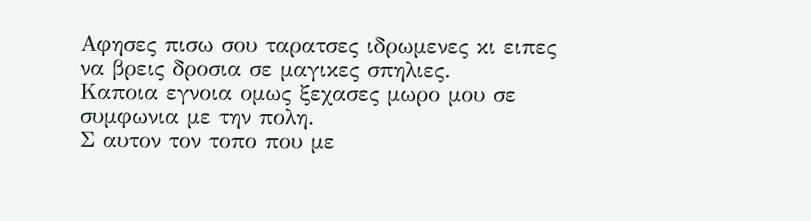Αφησες πισω σου ταρατσες ιδρωμενες κι ειπες να βρεις δροσια σε μαγικες σπηλιες.
Καποια εγνοια ομως ξεχασες μωρο μου σε συμφωνια με την πολη.
Σ αυτον τον τοπο που με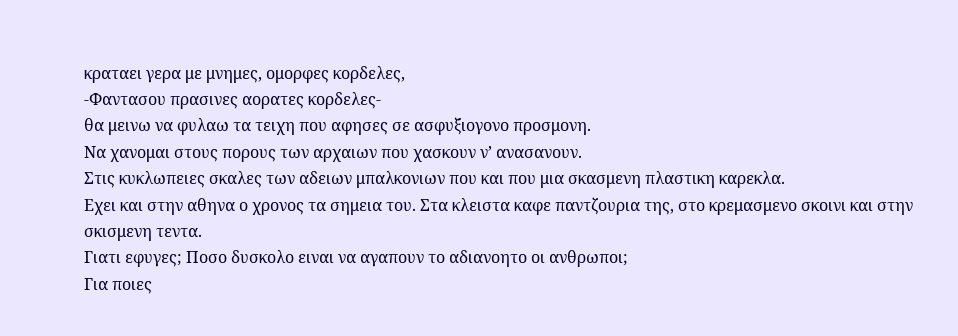κραταει γερα με μνημες, ομορφες κορδελες,
-Φαντασου πρασινες αορατες κορδελες-
θα μεινω να φυλαω τα τειχη που αφησες σε ασφυξιογονο προσμονη.
Να χανομαι στους πορους των αρχαιων που χασκουν ν’ ανασανουν.
Στις κυκλωπειες σκαλες των αδειων μπαλκονιων που και που μια σκασμενη πλαστικη καρεκλα.
Εχει και στην αθηνα ο χρονος τα σημεια του. Στα κλειστα καφε παντζουρια της, στο κρεμασμενο σκοινι και στην σκισμενη τεντα.
Γιατι εφυγες; Ποσο δυσκολο ειναι να αγαπουν το αδιανοητο οι ανθρωποι;
Για ποιες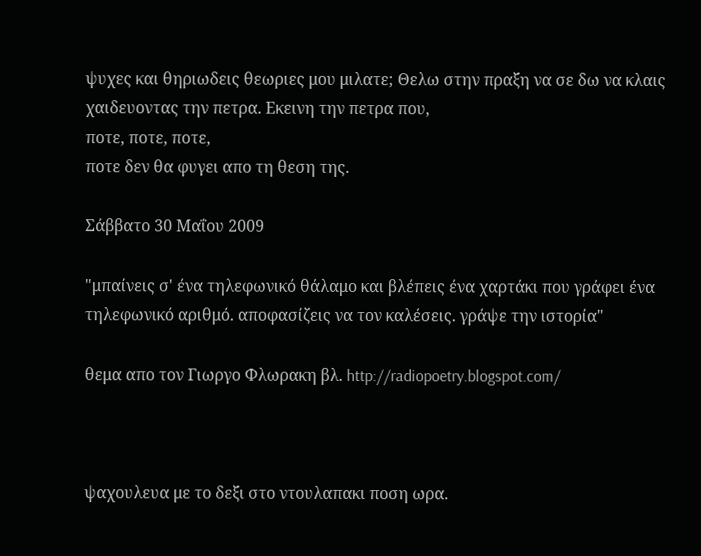ψυχες και θηριωδεις θεωριες μου μιλατε; Θελω στην πραξη να σε δω να κλαις χαιδευοντας την πετρα. Εκεινη την πετρα που,
ποτε, ποτε, ποτε,
ποτε δεν θα φυγει απο τη θεση της.

Σάββατο 30 Μαΐου 2009

"μπαίνεις σ' ένα τηλεφωνικό θάλαμο και βλέπεις ένα χαρτάκι που γράφει ένα τηλεφωνικό αριθμό. αποφασίζεις να τον καλέσεις. γράψε την ιστορία"

θεμα απο τον Γιωργο Φλωρακη βλ. http://radiopoetry.blogspot.com/



ψαχουλευα με το δεξι στο ντουλαπακι ποση ωρα.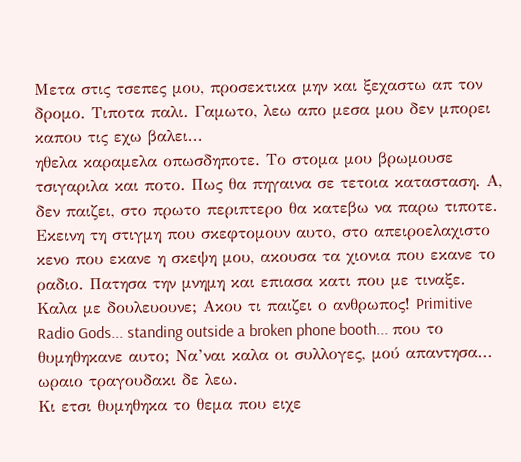Μετα στις τσεπες μου, προσεκτικα μην και ξεχαστω απ τον δρομο. Τιποτα παλι. Γαμωτο, λεω απο μεσα μου δεν μπορει καπου τις εχω βαλει...
ηθελα καραμελα οπωσδηποτε. Το στομα μου βρωμουσε τσιγαριλα και ποτο. Πως θα πηγαινα σε τετοια κατασταση. Α, δεν παιζει, στο πρωτο περιπτερο θα κατεβω να παρω τιποτε.
Εκεινη τη στιγμη που σκεφτομουν αυτο, στο απειροελαχιστο κενο που εκανε η σκεψη μου, ακουσα τα χιονια που εκανε το ραδιο. Πατησα την μνημη και επιασα κατι που με τιναξε. Καλα με δουλευουνε; Ακου τι παιζει ο ανθρωπος! Primitive Radio Gods... standing outside a broken phone booth... που το θυμηθηκανε αυτο; Να’ναι καλα οι συλλογες, μού απαντησα... ωραιο τραγουδακι δε λεω.
Κι ετσι θυμηθηκα το θεμα που ειχε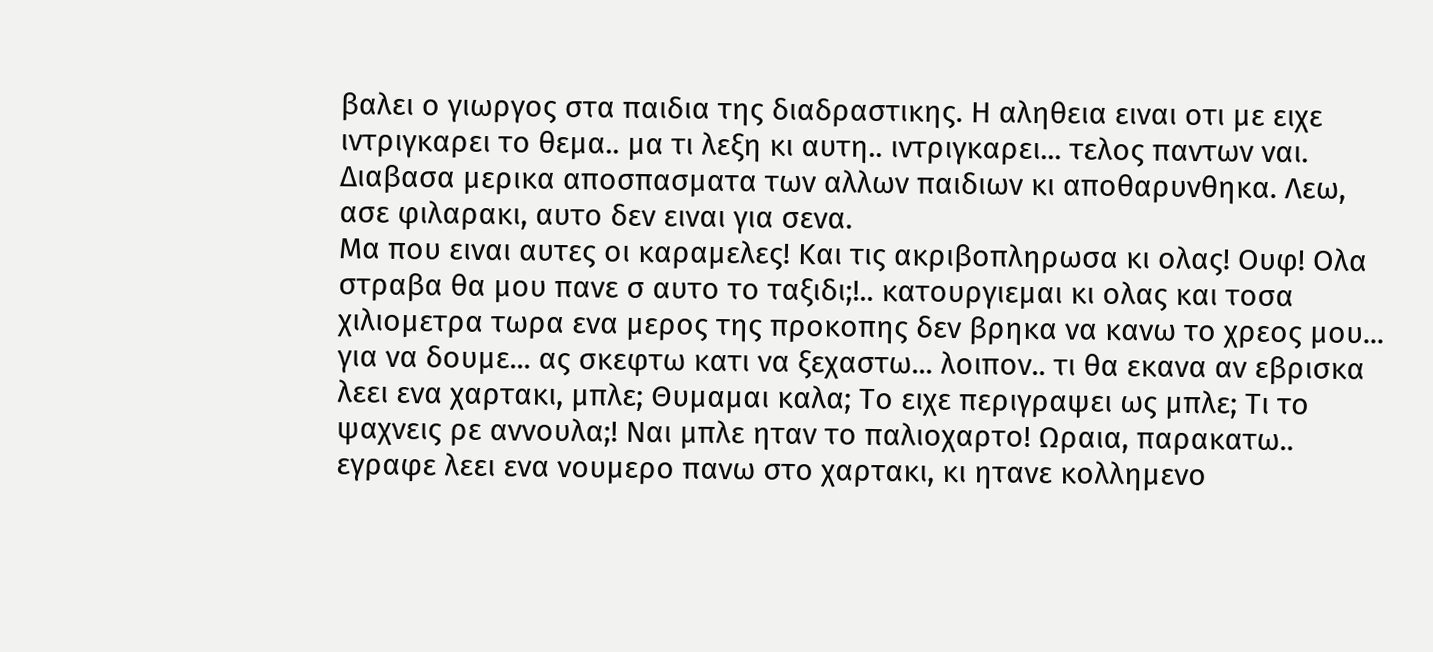βαλει ο γιωργος στα παιδια της διαδραστικης. Η αληθεια ειναι οτι με ειχε ιντριγκαρει το θεμα.. μα τι λεξη κι αυτη.. ιντριγκαρει... τελος παντων ναι. Διαβασα μερικα αποσπασματα των αλλων παιδιων κι αποθαρυνθηκα. Λεω, ασε φιλαρακι, αυτο δεν ειναι για σενα.
Μα που ειναι αυτες οι καραμελες! Και τις ακριβοπληρωσα κι ολας! Ουφ! Ολα στραβα θα μου πανε σ αυτο το ταξιδι;!.. κατουργιεμαι κι ολας και τοσα χιλιομετρα τωρα ενα μερος της προκοπης δεν βρηκα να κανω το χρεος μου... για να δουμε... ας σκεφτω κατι να ξεχαστω... λοιπον.. τι θα εκανα αν εβρισκα λεει ενα χαρτακι, μπλε; Θυμαμαι καλα; Το ειχε περιγραψει ως μπλε; Τι το ψαχνεις ρε αννουλα;! Ναι μπλε ηταν το παλιοχαρτο! Ωραια, παρακατω.. εγραφε λεει ενα νουμερο πανω στο χαρτακι, κι ητανε κολλημενο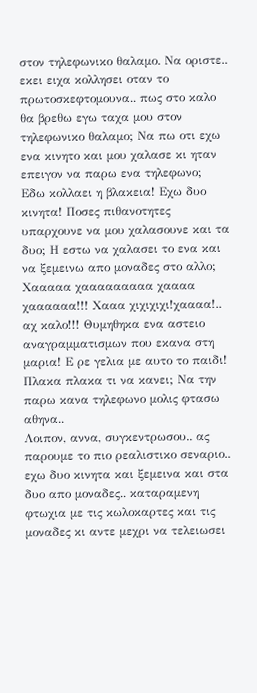στον τηλεφωνικο θαλαμο. Να οριστε.. εκει ειχα κολλησει οταν το πρωτοσκεφτομουνα.. πως στο καλο θα βρεθω εγω ταχα μου στον τηλεφωνικο θαλαμο; Να πω οτι εχω ενα κινητο και μου χαλασε κι ηταν επειγον να παρω ενα τηλεφωνο; Εδω κολλαει η βλακεια! Εχω δυο κινητα! Ποσες πιθανοτητες υπαρχουνε να μου χαλασουνε και τα δυο; Η εστω να χαλασει το ενα και να ξεμεινω απο μοναδες στο αλλο;
Χααααα χααααααααα χαααα χαααααα!!! Χααα χιχιχιχι!χαααα!.. αχ καλο!!! Θυμηθηκα ενα αστειο αναγραμματισμων που εκανα στη μαρια! Ε ρε γελια με αυτο το παιδι! Πλακα πλακα τι να κανει; Να την παρω κανα τηλεφωνο μολις φτασω αθηνα..
Λοιπον, αννα, συγκεντρωσου.. ας παρουμε το πιο ρεαλιστικο σεναριο.. εχω δυο κινητα και ξεμεινα και στα δυο απο μοναδες.. καταραμενη φτωχια με τις κωλοκαρτες και τις μοναδες κι αντε μεχρι να τελειωσει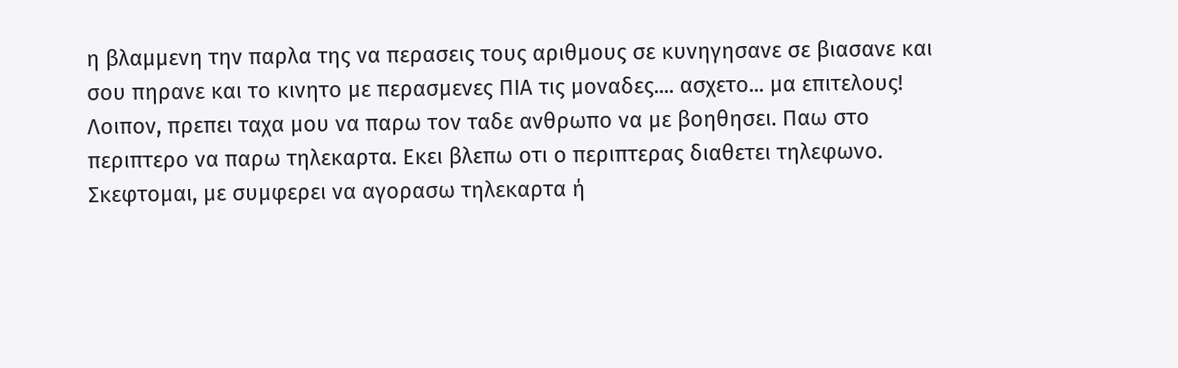η βλαμμενη την παρλα της να περασεις τους αριθμους σε κυνηγησανε σε βιασανε και σου πηρανε και το κινητο με περασμενες ΠΙΑ τις μοναδες.... ασχετο... μα επιτελους!
Λοιπον, πρεπει ταχα μου να παρω τον ταδε ανθρωπο να με βοηθησει. Παω στο περιπτερο να παρω τηλεκαρτα. Εκει βλεπω οτι ο περιπτερας διαθετει τηλεφωνο. Σκεφτομαι, με συμφερει να αγορασω τηλεκαρτα ή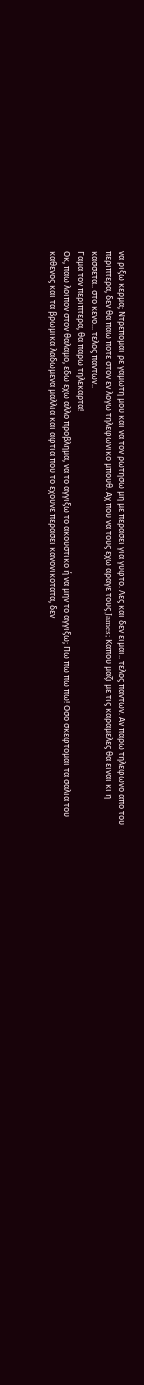να ριξω κερμα; Ντρεπομαι ρε γαμωτη μου και να τον ρωτησω μη με περασει για γυφτο. Λες και δεν ειμαι.. τελος παντων. Αν παρω τηλεφωνο απο του περιπτερα, δεν θα παω ποτε στον εν λογω τηλεφωνικο μπουθ. Αχ που να τους εχω αραγε τους James; Καπου μαζι με τις καραμελες θα ειναι κι η κασσετα.. στο κενο... τελος παντων..
Γαμα τον περιπτερα, θα παρω τηλεκαρτα!
Οκ, παω λοιπον στον θαλαμο, εδω εχω αλλο προβλημα, να το αγγιξω το ακουστικο ή να μην το αγγιξω; Πω πω πω πω! Οσο σκεφτομαι τα σαλια του καθενος και τα βρωμικα λαδωμενα μαλλια και αφτια που το εχουνε περασει κανονικοτατα, δεν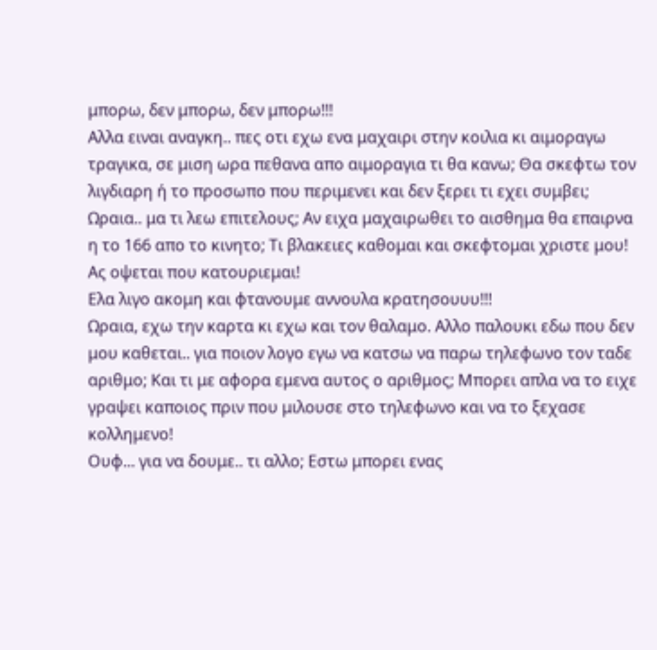μπορω, δεν μπορω, δεν μπορω!!!
Αλλα ειναι αναγκη.. πες οτι εχω ενα μαχαιρι στην κοιλια κι αιμοραγω τραγικα, σε μιση ωρα πεθανα απο αιμοραγια τι θα κανω; Θα σκεφτω τον λιγδιαρη ή το προσωπο που περιμενει και δεν ξερει τι εχει συμβει;
Ωραια.. μα τι λεω επιτελους; Αν ειχα μαχαιρωθει το αισθημα θα επαιρνα η το 166 απο το κινητο; Τι βλακειες καθομαι και σκεφτομαι χριστε μου!
Ας οψεται που κατουριεμαι!
Ελα λιγο ακομη και φτανουμε αννουλα κρατησουυυ!!!
Ωραια, εχω την καρτα κι εχω και τον θαλαμο. Αλλο παλουκι εδω που δεν μου καθεται.. για ποιον λογο εγω να κατσω να παρω τηλεφωνο τον ταδε αριθμο; Και τι με αφορα εμενα αυτος ο αριθμος; Μπορει απλα να το ειχε γραψει καποιος πριν που μιλουσε στο τηλεφωνο και να το ξεχασε κολλημενο!
Ουφ... για να δουμε.. τι αλλο; Εστω μπορει ενας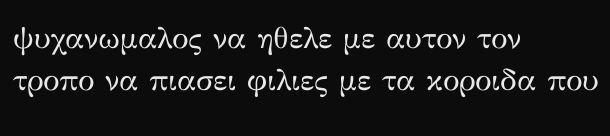ψυχανωμαλος να ηθελε με αυτον τον τροπο να πιασει φιλιες με τα κοροιδα που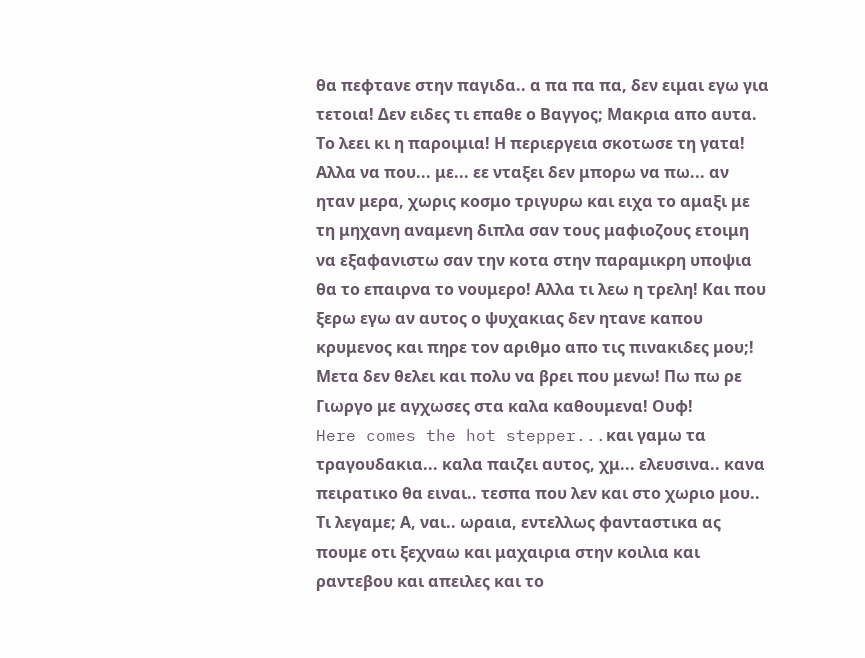θα πεφτανε στην παγιδα.. α πα πα πα, δεν ειμαι εγω για τετοια! Δεν ειδες τι επαθε ο Βαγγος; Μακρια απο αυτα. Το λεει κι η παροιμια! Η περιεργεια σκοτωσε τη γατα! Αλλα να που... με... εε νταξει δεν μπορω να πω... αν ηταν μερα, χωρις κοσμο τριγυρω και ειχα το αμαξι με τη μηχανη αναμενη διπλα σαν τους μαφιοζους ετοιμη να εξαφανιστω σαν την κοτα στην παραμικρη υποψια θα το επαιρνα το νουμερο! Αλλα τι λεω η τρελη! Και που ξερω εγω αν αυτος ο ψυχακιας δεν ητανε καπου κρυμενος και πηρε τον αριθμο απο τις πινακιδες μου;! Μετα δεν θελει και πολυ να βρει που μενω! Πω πω ρε Γιωργο με αγχωσες στα καλα καθουμενα! Ουφ!
Here comes the hot stepper...και γαμω τα τραγουδακια... καλα παιζει αυτος, χμ... ελευσινα.. κανα πειρατικο θα ειναι.. τεσπα που λεν και στο χωριο μου..
Τι λεγαμε; Α, ναι.. ωραια, εντελλως φανταστικα ας πουμε οτι ξεχναω και μαχαιρια στην κοιλια και ραντεβου και απειλες και το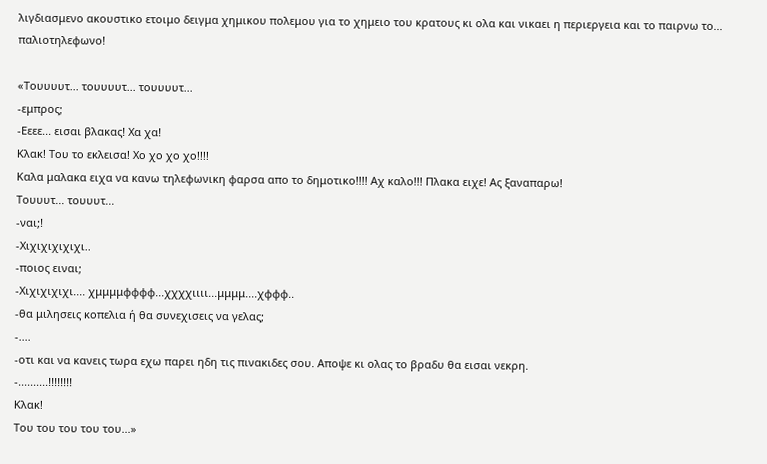λιγδιασμενο ακουστικο ετοιμο δειγμα χημικου πολεμου για το χημειο του κρατους κι ολα και νικαει η περιεργεια και το παιρνω το... παλιοτηλεφωνο!

«Τουυυυτ... τουυυυτ... τουυυυτ...
-εμπρος;
-Εεεε... εισαι βλακας! Χα χα!
Κλακ! Του το εκλεισα! Χο χο χο χο!!!!
Καλα μαλακα ειχα να κανω τηλεφωνικη φαρσα απο το δημοτικο!!!! Αχ καλο!!! Πλακα ειχε! Ας ξαναπαρω!
Τουυυτ... τουυυτ...
-ναι;!
-Χιχιχιχιχιχι..
-ποιος ειναι;
-Χιχιχιχιχι.... χμμμμφφφφ...χχχχιιιι...μμμμ....χφφφ..
-θα μιλησεις κοπελια ή θα συνεχισεις να γελας;
-....
-οτι και να κανεις τωρα εχω παρει ηδη τις πινακιδες σου. Αποψε κι ολας το βραδυ θα εισαι νεκρη.
-..........!!!!!!!!
Κλακ!
Του του του του του...»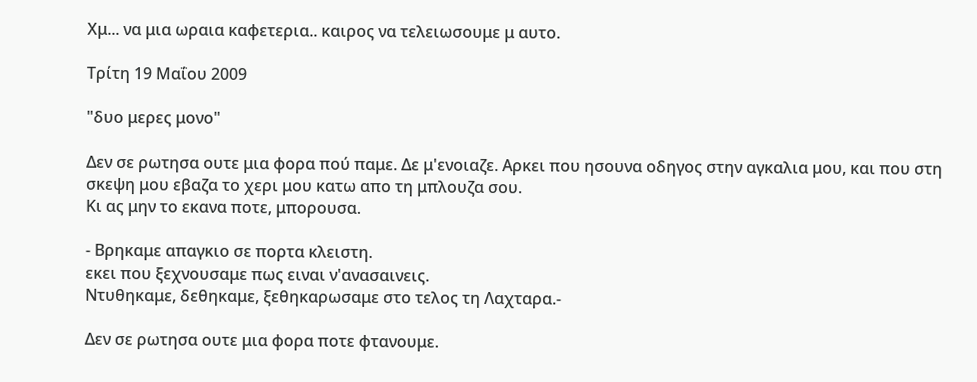Χμ... να μια ωραια καφετερια.. καιρος να τελειωσουμε μ αυτο.

Τρίτη 19 Μαΐου 2009

"δυο μερες μονο"

Δεν σε ρωτησα ουτε μια φορα πού παμε. Δε μ'ενοιαζε. Αρκει που ησουνα οδηγος στην αγκαλια μου, και που στη σκεψη μου εβαζα το χερι μου κατω απο τη μπλουζα σου.
Κι ας μην το εκανα ποτε, μπορουσα.

- Βρηκαμε απαγκιο σε πορτα κλειστη.
εκει που ξεχνουσαμε πως ειναι ν'ανασαινεις.
Ντυθηκαμε, δεθηκαμε, ξεθηκαρωσαμε στο τελος τη Λαχταρα.-

Δεν σε ρωτησα ουτε μια φορα ποτε φτανουμε.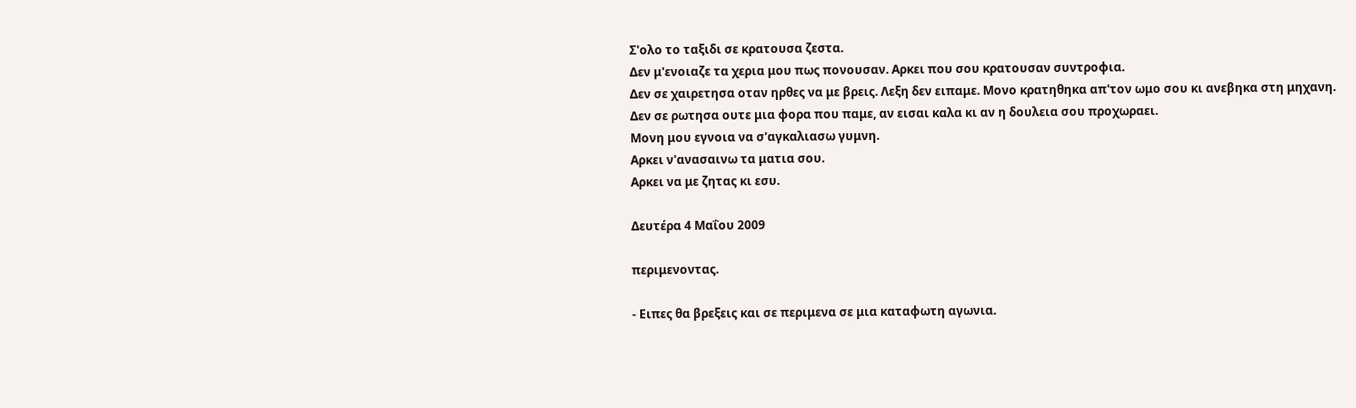Σ'ολο το ταξιδι σε κρατουσα ζεστα.
Δεν μ'ενοιαζε τα χερια μου πως πονουσαν. Αρκει που σου κρατουσαν συντροφια.
Δεν σε χαιρετησα οταν ηρθες να με βρεις. Λεξη δεν ειπαμε. Μονο κρατηθηκα απ'τον ωμο σου κι ανεβηκα στη μηχανη.
Δεν σε ρωτησα ουτε μια φορα που παμε, αν εισαι καλα κι αν η δουλεια σου προχωραει.
Μονη μου εγνοια να σ'αγκαλιασω γυμνη.
Αρκει ν'ανασαινω τα ματια σου.
Αρκει να με ζητας κι εσυ.

Δευτέρα 4 Μαΐου 2009

περιμενοντας.

- Ειπες θα βρεξεις και σε περιμενα σε μια καταφωτη αγωνια.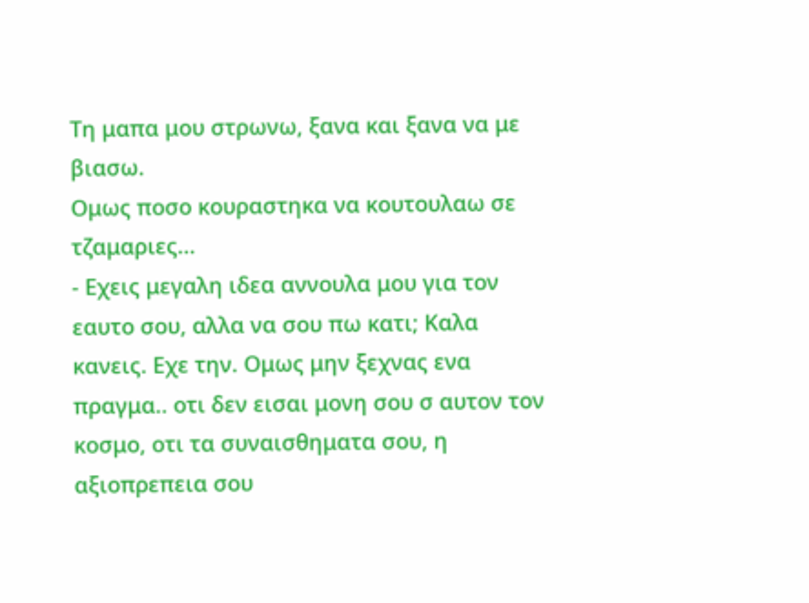Τη μαπα μου στρωνω, ξανα και ξανα να με βιασω.
Ομως ποσο κουραστηκα να κουτουλαω σε τζαμαριες...
- Εχεις μεγαλη ιδεα αννουλα μου για τον εαυτο σου, αλλα να σου πω κατι; Καλα κανεις. Εχε την. Ομως μην ξεχνας ενα πραγμα.. οτι δεν εισαι μονη σου σ αυτον τον κοσμο, οτι τα συναισθηματα σου, η αξιοπρεπεια σου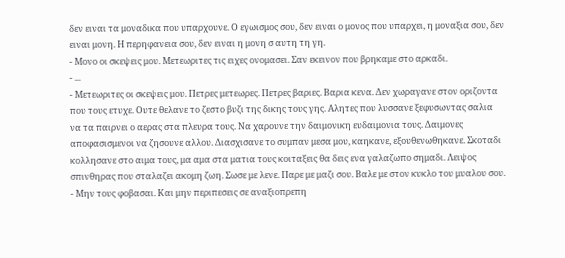δεν ειναι τα μοναδικα που υπαρχουνε. Ο εγωισμος σου, δεν ειναι ο μονος που υπαρχει, η μοναξια σου, δεν ειναι μονη. Η περηφανεια σου, δεν ειναι η μονη σ αυτη τη γη.
- Μονο οι σκεψεις μου. Μετεωριτες τις ειχες ονομασει. Σαν εκεινον που βρηκαμε στο αρκαδι.
- ...
- Μετεωριτες οι σκεψεις μου. Πετρες μετεωρες. Πετρες βαριες. Βαρια κενα. Δεν χωραγανε στον οριζοντα που τους ετυχε. Ουτε θελανε το ζεστο βυζι της δικης τους γης. Αλητες που λυσσανε ξεφυσωντας σαλια να τα παιρνει ο αερας στα πλευρα τους. Να χαρουνε την δαιμονικη ευδαιμονια τους. Δαιμονες αποφασισμενοι να ζησουνε αλλου. Διασχισανε το συμπαν μεσα μου, καηκανε, εξουθενωθηκανε. Σκοταδι κολλησανε στο αιμα τους, μα αμα στα ματια τους κοιταξεις θα δεις ενα γαλαζωπο σημαδι. Λειψος σπινθηρας που σταλαζει ακομη ζωη. Σωσε με λενε. Παρε με μαζι σου. Βαλε με στον κυκλο του μυαλου σου.
- Μην τους φοβασαι. Και μην περιπεσεις σε αναξιοπρεπη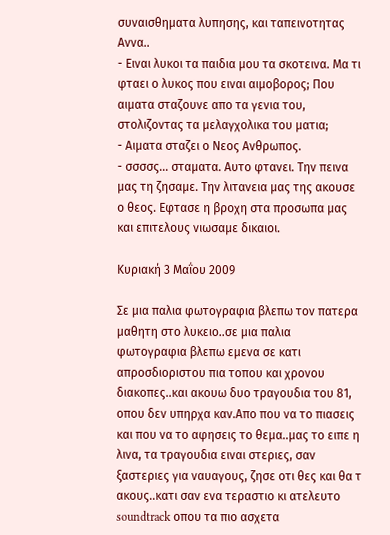συναισθηματα λυπησης, και ταπεινοτητας Αννα..
- Ειναι λυκοι τα παιδια μου τα σκοτεινα. Μα τι φταει ο λυκος που ειναι αιμοβορος; Που αιματα σταζουνε απο τα γενια του, στολιζοντας τα μελαγχολικα του ματια;
- Αιματα σταζει ο Νεος Ανθρωπος.
- σσσσς... σταματα. Αυτο φτανει. Την πεινα μας τη ζησαμε. Την λιτανεια μας της ακουσε ο θεος. Εφτασε η βροχη στα προσωπα μας και επιτελους νιωσαμε δικαιοι.

Κυριακή 3 Μαΐου 2009

Σε μια παλια φωτογραφια βλεπω τον πατερα μαθητη στο λυκειο..σε μια παλια φωτογραφια βλεπω εμενα σε κατι απροσδιοριστου πια τοπου και χρονου διακοπες..και ακουω δυο τραγουδια του 81, οπου δεν υπηρχα καν.Απο που να το πιασεις και που να το αφησεις το θεμα..μας το ειπε η λινα, τα τραγουδια ειναι στεριες, σαν ξαστεριες για ναυαγους, ζησε οτι θες και θα τ ακους..κατι σαν ενα τεραστιο κι ατελευτο soundtrack οπου τα πιο ασχετα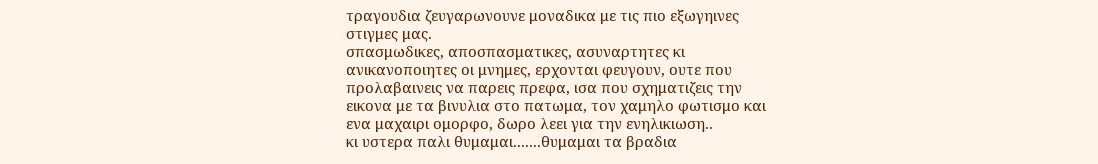τραγουδια ζευγαρωνουνε μοναδικα με τις πιο εξωγηινες στιγμες μας.
σπασμωδικες, αποσπασματικες, ασυναρτητες κι ανικανοποιητες οι μνημες, ερχονται φευγουν, ουτε που προλαβαινεις να παρεις πρεφα, ισα που σχηματιζεις την εικονα με τα βινυλια στο πατωμα, τον χαμηλο φωτισμο και ενα μαχαιρι ομορφο, δωρο λεει για την ενηλικιωση..
κι υστερα παλι θυμαμαι.......θυμαμαι τα βραδια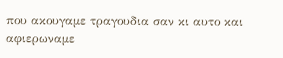που ακουγαμε τραγουδια σαν κι αυτο και αφιερωναμε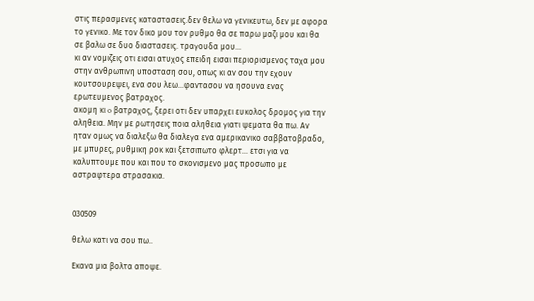στις περασμενες καταστασεις.δεν θελω να γενικευτω, δεν με αφορα το γενικο. Με τον δικο μου τον ρυθμο θα σε παρω μαζι μου και θα σε βαλω σε δυο διαστασεις. τραγουδα μου...
κι αν νομιζεις οτι εισαι ατυχος επειδη εισαι περιορισμενος ταχα μου στην ανθρωπινη υποσταση σου, οπως κι αν σου την εχουν κουτσουρεψει, ενα σου λεω...φαντασου να ησουνα ενας ερωτευμενος βατραχος.
ακομη κι o βατραχος, ξερει οτι δεν υπαρχει ευκολος δρομος για την αληθεια. Μην με ρωτησεις ποια αληθεια γιατι ψεματα θα πω. Αν ηταν ομως να διαλεξω θα διαλεγα ενα αμερικανικο σαββατοβραδο, με μπυρες, ρυθμικη ροκ και ξετσιπωτο φλερτ... ετσι για να καλυπτουμε που και που το σκονισμενο μας προσωπο με αστραφτερα στρασακια.


030509

θελω κατι να σου πω..

Εκανα μια βολτα αποψε.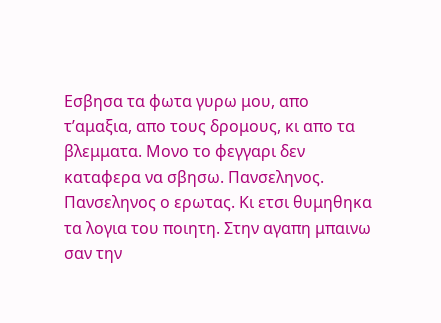Εσβησα τα φωτα γυρω μου, απο τ’αμαξια, απο τους δρομους, κι απο τα βλεμματα. Μονο το φεγγαρι δεν καταφερα να σβησω. Πανσεληνος. Πανσεληνος ο ερωτας. Κι ετσι θυμηθηκα τα λογια του ποιητη. Στην αγαπη μπαινω σαν την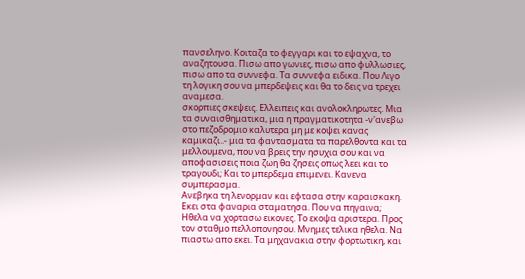πανσεληνο. Κοιταζα το φεγγαρι και το εψαχνα, το αναζητουσα. Πισω απο γωνιες, πισω απο φυλλωσιες, πισω απο τα συννεφα. Τα συννεφα ειδικα. Που Λιγο τη λογικη σου να μπερδεψεις και θα το δεις να τρεχει αναμεσα.
σκορπιες σκεψεις. Ελλειπεις και ανολοκληρωτες. Μια τα συναισθηματικα, μια η πραγματικοτητα -ν'ανεβω στο πεζοδρομιο καλυτερα μη με κοψει κανας καμικαζι..- μια τα φαντασματα τα παρελθοντα και τα μελλουμενα, που να βρεις την ησυχια σου και να αποφασισεις ποια ζωη θα ζησεις οπως λεει και το τραγουδι; Και το μπερδεμα επιμενει. Κανενα συμπερασμα.
Ανεβηκα τη λενορμαν και εφτασα στην καραισκακη. Εκει στα φαναρια σταματησα. Που να πηγαινα; Ηθελα να χορτασω εικονες. Το εκοψα αριστερα. Προς τον σταθμο πελλοπονησου. Μνημες τελικα ηθελα. Να πιαστω απο εκει. Τα μηχανακια στην φορτωτικη, και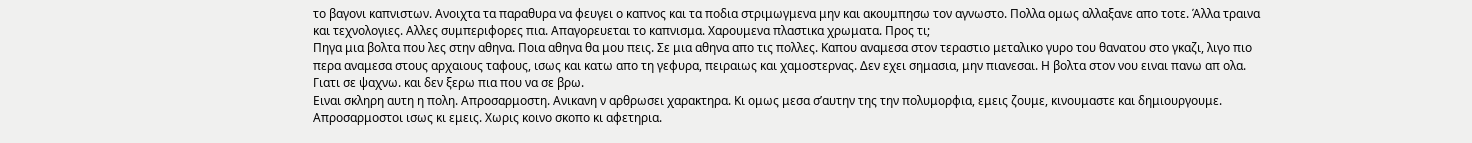το βαγονι καπνιστων. Ανοιχτα τα παραθυρα να φευγει ο καπνος και τα ποδια στριμωγμενα μην και ακουμπησω τον αγνωστο. Πολλα ομως αλλαξανε απο τοτε. Άλλα τραινα και τεχνολογιες. Αλλες συμπεριφορες πια. Απαγορευεται το καπνισμα. Χαρουμενα πλαστικα χρωματα. Προς τι;
Πηγα μια βολτα που λες στην αθηνα. Ποια αθηνα θα μου πεις. Σε μια αθηνα απο τις πολλες. Καπου αναμεσα στον τεραστιο μεταλικο γυρο του θανατου στο γκαζι, λιγο πιο περα αναμεσα στους αρχαιους ταφους, ισως και κατω απο τη γεφυρα, πειραιως και χαμοστερνας. Δεν εχει σημασια, μην πιανεσαι. Η βολτα στον νου ειναι πανω απ ολα. Γιατι σε ψαχνω. και δεν ξερω πια που να σε βρω.
Ειναι σκληρη αυτη η πολη. Απροσαρμοστη. Ανικανη ν αρθρωσει χαρακτηρα. Κι ομως μεσα σ’αυτην της την πολυμορφια, εμεις ζουμε, κινουμαστε και δημιουργουμε. Απροσαρμοστοι ισως κι εμεις. Χωρις κοινο σκοπο κι αφετηρια.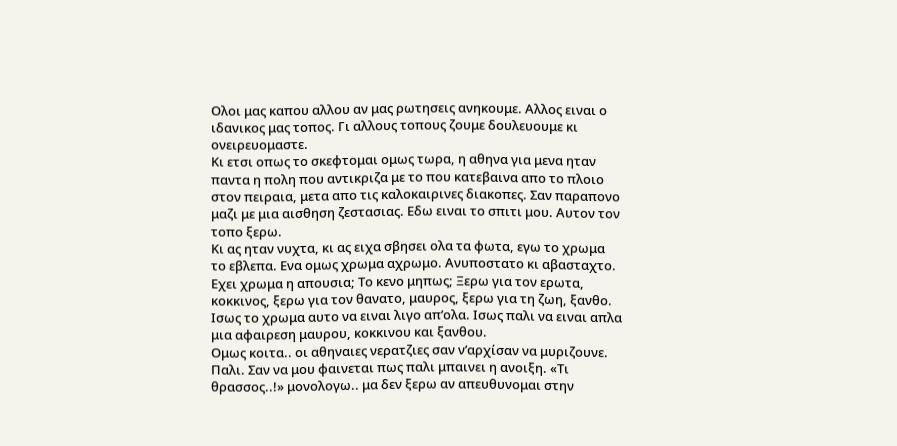Ολοι μας καπου αλλου αν μας ρωτησεις ανηκουμε. Αλλος ειναι ο ιδανικος μας τοπος. Γι αλλους τοπους ζουμε δουλευουμε κι ονειρευομαστε.
Κι ετσι οπως το σκεφτομαι ομως τωρα, η αθηνα για μενα ηταν παντα η πολη που αντικριζα με το που κατεβαινα απο το πλοιο στον πειραια, μετα απο τις καλοκαιρινες διακοπες. Σαν παραπονο μαζι με μια αισθηση ζεστασιας. Εδω ειναι το σπιτι μου. Αυτον τον τοπο ξερω.
Κι ας ηταν νυχτα, κι ας ειχα σβησει ολα τα φωτα, εγω το χρωμα το εβλεπα. Ενα ομως χρωμα αχρωμο. Ανυποστατο κι αβασταχτο. Εχει χρωμα η απουσια; Το κενο μηπως; Ξερω για τον ερωτα, κοκκινος, ξερω για τον θανατο, μαυρος, ξερω για τη ζωη, ξανθο. Ισως το χρωμα αυτο να ειναι λιγο απ’ολα. Ισως παλι να ειναι απλα μια αφαιρεση μαυρου, κοκκινου και ξανθου.
Ομως κοιτα.. οι αθηναιες νερατζιες σαν ν’αρχίσαν να μυριζουνε. Παλι. Σαν να μου φαινεται πως παλι μπαινει η ανοιξη. «Τι θρασσος..!» μονολογω.. μα δεν ξερω αν απευθυνομαι στην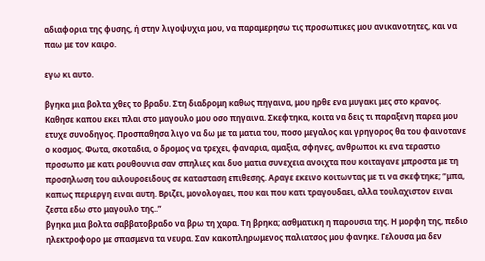αδιαφορια της φυσης, ή στην λιγοψυχια μου, να παραμερησω τις προσωπικες μου ανικανοτητες, και να παω με τον καιρο.

εγω κι αυτο.

βγηκα μια βολτα χθες το βραδυ. Στη διαδρομη καθως πηγαινα, μου ηρθε ενα μυγακι μες στο κρανος. Καθησε καπου εκει πλαι στο μαγουλο μου οσο πηγαινα. Σκεφτηκα, κοιτα να δεις τι παραξενη παρεα μου ετυχε συνοδηγος. Προσπαθησα λιγο να δω με τα ματια του, ποσο μεγαλος και γρηγορος θα του φαινοτανε ο κοσμος. Φωτα, σκοταδια, ο δρομος να τρεχει, φαναρια, αμαξια, σφηνες, ανθρωποι κι ενα τεραστιο προσωπο με κατι ρουθουνια σαν σπηλιες και δυο ματια συνεχεια ανοιχτα που κοιταγανε μπροστα με τη προσηλωση του αιλουροειδους σε κατασταση επιθεσης. Αραγε εκεινο κοιτωντας με τι να σκεφτηκε; “μπα, καπως περιεργη ειναι αυτη. Βριζει, μονολογαει, που και που κατι τραγουδαει, αλλα τουλαχιστον ειναι ζεστα εδω στο μαγουλο της..”
βγηκα μια βολτα σαββατοβραδο να βρω τη χαρα. Τη βρηκα; ασθματικη η παρουσια της. Η μορφη της, πεδιο ηλεκτροφορο με σπασμενα τα νευρα. Σαν κακοπληρωμενος παλιατσος μου φανηκε. Γελουσα μα δεν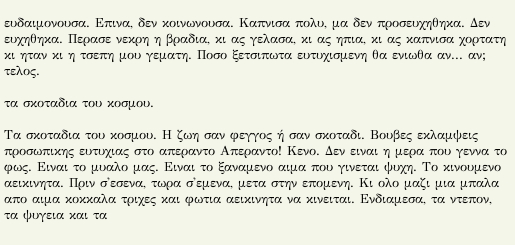ευδαιμονουσα. Επινα, δεν κοινωνουσα. Καπνισα πολυ, μα δεν προσευχηθηκα. Δεν ευχηθηκα. Περασε νεκρη η βραδια, κι ας γελασα, κι ας ηπια, κι ας καπνισα χορτατη κι ηταν κι η τσεπη μου γεματη. Ποσο ξετσιπωτα ευτυχισμενη θα ενιωθα αν... αν; τελος.

τα σκοταδια του κοσμου.

Τα σκοταδια του κοσμου. Η ζωη σαν φεγγος ή σαν σκοταδι. Βουβες εκλαμψεις προσωπικης ευτυχιας στο απεραντο Απεραντο! Κενο. Δεν ειναι η μερα που γεννα το φως. Ειναι το μυαλο μας. Ειναι το ξαναμενο αιμα που γινεται ψυχη. Το κινουμενο αεικινητα. Πριν σ'εσενα, τωρα σ'εμενα, μετα στην επομενη. Κι ολο μαζι μια μπαλα απο αιμα κοκκαλα τριχες και φωτια αεικινητα να κινειται. Ενδιαμεσα, τα ντεπον, τα ψυγεια και τα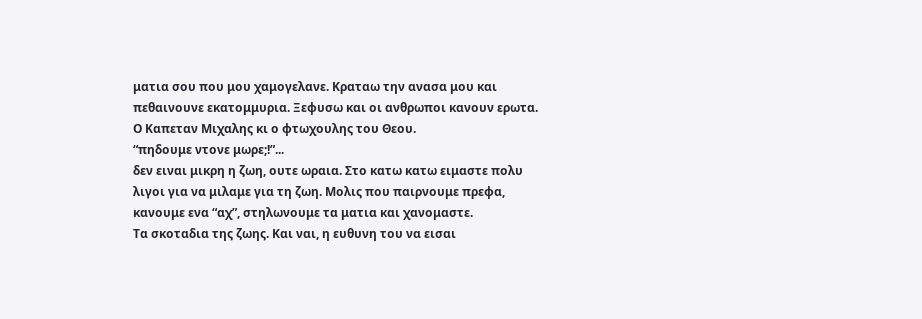ματια σου που μου χαμογελανε. Κραταω την ανασα μου και πεθαινουνε εκατομμυρια. Ξεφυσω και οι ανθρωποι κανουν ερωτα.
Ο Καπεταν Μιχαλης κι ο φτωχουλης του Θεου.
“πηδουμε ντονε μωρε;!”...
δεν ειναι μικρη η ζωη, ουτε ωραια. Στο κατω κατω ειμαστε πολυ λιγοι για να μιλαμε για τη ζωη. Μολις που παιρνουμε πρεφα, κανουμε ενα “αχ”, στηλωνουμε τα ματια και χανομαστε.
Τα σκοταδια της ζωης. Και ναι, η ευθυνη του να εισαι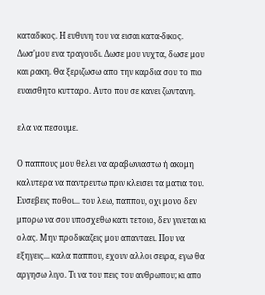καταδικος. Η ευθυνη του να εισαι κατα-δικος.
Δωσ'μου ενα τραγουδι. Δωσε μου νυχτα, δωσε μου και ρακη. Θα ξεριζωσω απο την καρδια σου το πιο ευαισθητο κυτταρο. Αυτο που σε κανει ζωντανη.

ελα να πεσουμε.

Ο παππους μου θελει να αραβωνιαστω ή ακομη καλυτερα να παντρευτω πριν κλεισει τα ματια του. Ευσεβεις ποθοι... του λεω, παππου, οχι μονο δεν μπορω να σου υποσχεθω κατι τετοιο, δεν γινεται κι ολας. Μην προδικαζεις μου απανταει. Που να εξηγεις... καλα παππου, εχουν αλλοι σειρα, εγω θα αργησω λιγο. Τι να του πεις του ανθρωπου; κι απο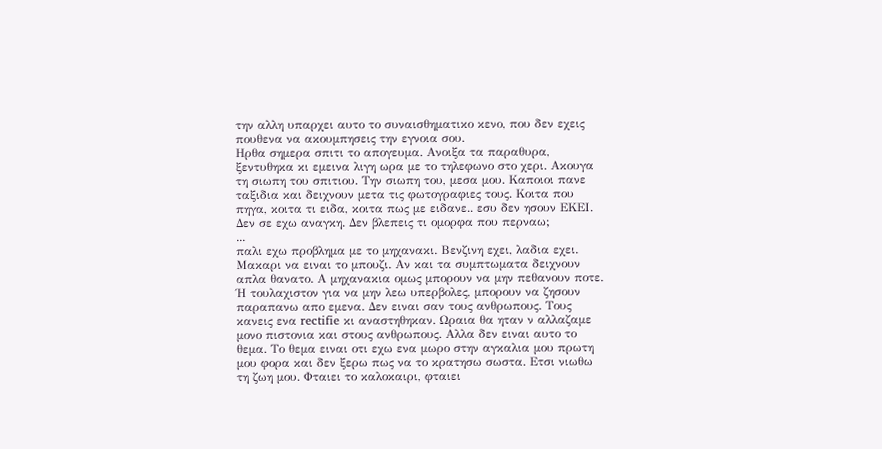την αλλη υπαρχει αυτο το συναισθηματικο κενο, που δεν εχεις πουθενα να ακουμπησεις την εγνοια σου.
Ηρθα σημερα σπιτι το απογευμα. Ανοιξα τα παραθυρα, ξεντυθηκα κι εμεινα λιγη ωρα με το τηλεφωνο στο χερι. Ακουγα τη σιωπη του σπιτιου. Την σιωπη του, μεσα μου. Καποιοι πανε ταξιδια και δειχνουν μετα τις φωτογραφιες τους. Κοιτα που πηγα, κοιτα τι ειδα, κοιτα πως με ειδανε.. εσυ δεν ησουν ΕΚΕΙ. Δεν σε εχω αναγκη. Δεν βλεπεις τι ομορφα που περναω;
...
παλι εχω προβλημα με το μηχανακι. Βενζινη εχει, λαδια εχει. Μακαρι να ειναι το μπουζι. Αν και τα συμπτωματα δειχνουν απλα θανατο. Α μηχανακια ομως μπορουν να μην πεθανουν ποτε. Ή τουλαχιστον για να μην λεω υπερβολες, μπορουν να ζησουν παραπανω απο εμενα. Δεν ειναι σαν τους ανθρωπους. Τους κανεις ενα rectifie κι αναστηθηκαν. Ωραια θα ηταν ν αλλαζαμε μονο πιστονια και στους ανθρωπους. Αλλα δεν ειναι αυτο το θεμα. Το θεμα ειναι οτι εχω ενα μωρο στην αγκαλια μου πρωτη μου φορα και δεν ξερω πως να το κρατησω σωστα. Ετσι νιωθω τη ζωη μου. Φταιει το καλοκαιρι, φταιει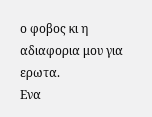ο φοβος κι η αδιαφορια μου για ερωτα.
Ενα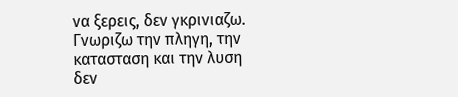να ξερεις, δεν γκρινιαζω. Γνωριζω την πληγη, την κατασταση και την λυση δεν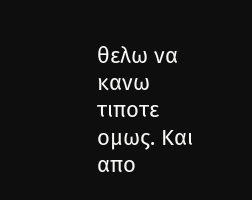θελω να κανω τιποτε ομως. Και απο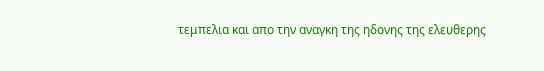τεμπελια και απο την αναγκη της ηδονης της ελευθερης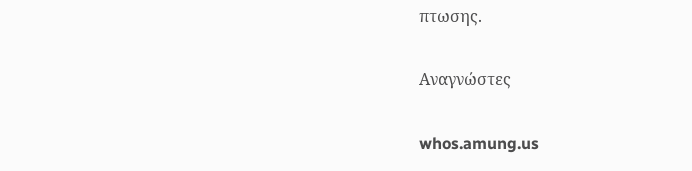πτωσης.

Αναγνώστες

whos.amung.us